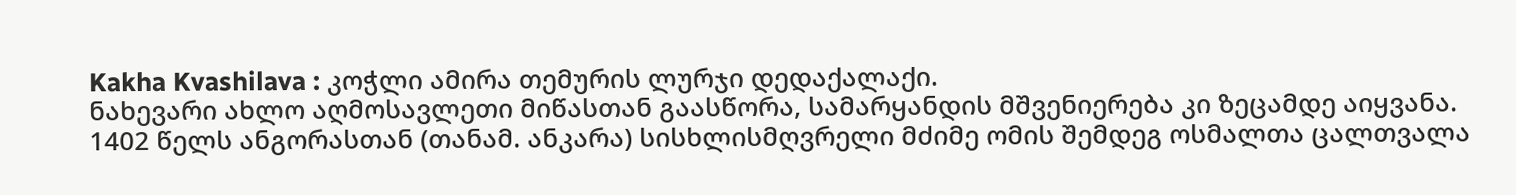Kakha Kvashilava : კოჭლი ამირა თემურის ლურჯი დედაქალაქი.
ნახევარი ახლო აღმოსავლეთი მიწასთან გაასწორა, სამარყანდის მშვენიერება კი ზეცამდე აიყვანა.
1402 წელს ანგორასთან (თანამ. ანკარა) სისხლისმღვრელი მძიმე ომის შემდეგ ოსმალთა ცალთვალა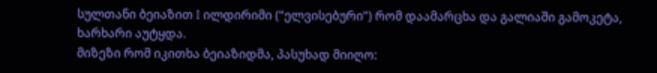სულთანი ბეიაზით I ილდირიმი (“ელვისებური”) რომ დაამარცხა და გალიაში გამოკეტა, ხარხარი აუტყდა.
მიზეზი რომ იკითხა ბეიაზიდმა, პასუხად მიიღო: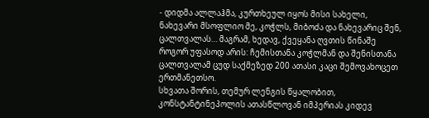- დიდმა ალლაჰმა, კურთხეულ იყოს მისი სახელი, ნახევარი მსოფლიო მე, კოჭლს, მიბოძა და ნახევარიც შენ, ცალთვალას… მაგრამ, ხედავ, ქვეყანა ღვთის წინაშე როგორ უფასოდ არის: ჩემისთანა კოჭლმან და შენისთანა ცალთვალამ ცუდ საქმეზედ 200 ათასი კაცი შემოვახოცეთ ერთმანეთსო.
სხვათა შორის, თემურ ლენგის წყალობით, კონსტანტინეპოლის ათასწლოვან იმპერიას კიდევ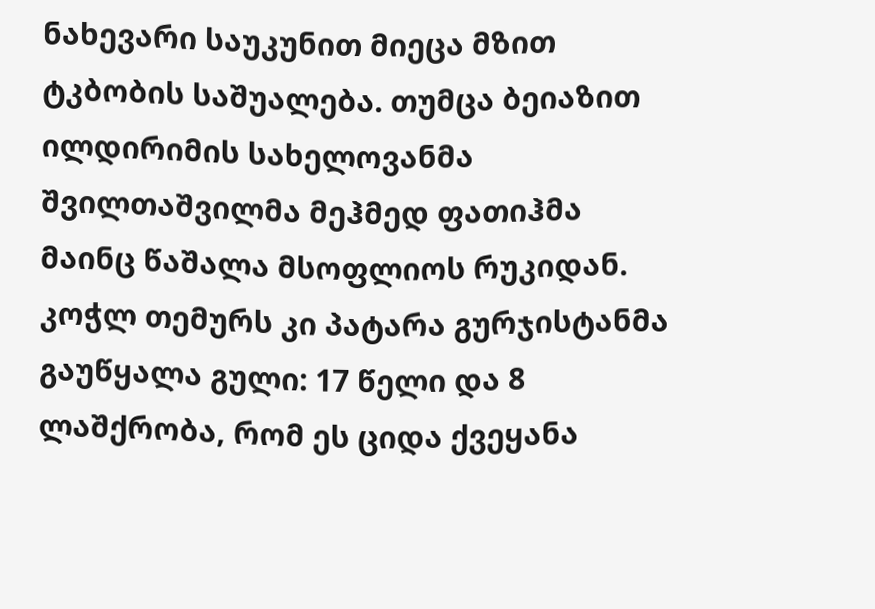ნახევარი საუკუნით მიეცა მზით ტკბობის საშუალება. თუმცა ბეიაზით ილდირიმის სახელოვანმა შვილთაშვილმა მეჰმედ ფათიჰმა მაინც წაშალა მსოფლიოს რუკიდან.
კოჭლ თემურს კი პატარა გურჯისტანმა გაუწყალა გული: 17 წელი და 8 ლაშქრობა, რომ ეს ციდა ქვეყანა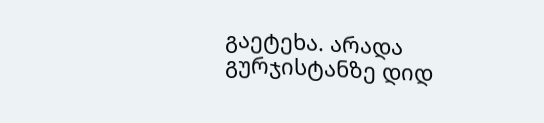გაეტეხა. არადა გურჯისტანზე დიდ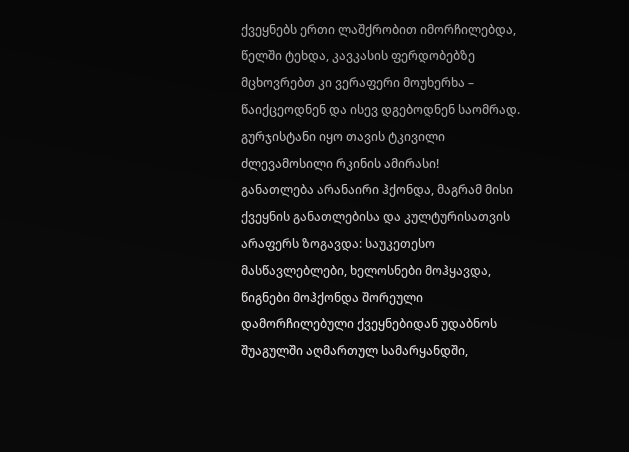ქვეყნებს ერთი ლაშქრობით იმორჩილებდა, წელში ტეხდა, კავკასის ფერდობებზე მცხოვრებთ კი ვერაფერი მოუხერხა – წაიქცეოდნენ და ისევ დგებოდნენ საომრად.
გურჯისტანი იყო თავის ტკივილი ძლევამოსილი რკინის ამირასი!
განათლება არანაირი ჰქონდა, მაგრამ მისი ქვეყნის განათლებისა და კულტურისათვის არაფერს ზოგავდა: საუკეთესო მასწავლებლები, ხელოსნები მოჰყავდა, წიგნები მოჰქონდა შორეული დამორჩილებული ქვეყნებიდან უდაბნოს შუაგულში აღმართულ სამარყანდში,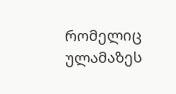რომელიც ულამაზეს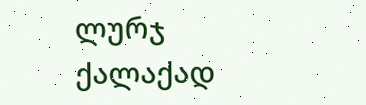ლურჯ ქალაქად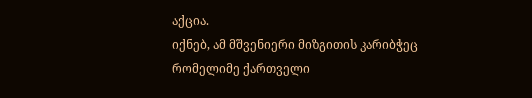აქცია.
იქნებ, ამ მშვენიერი მიზგითის კარიბჭეც რომელიმე ქართველი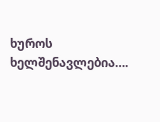ხუროს ხელშენავლებია….